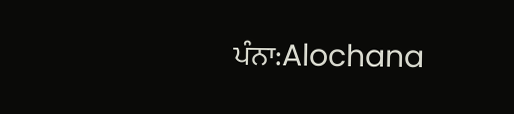ਪੰਨਾ:Alochana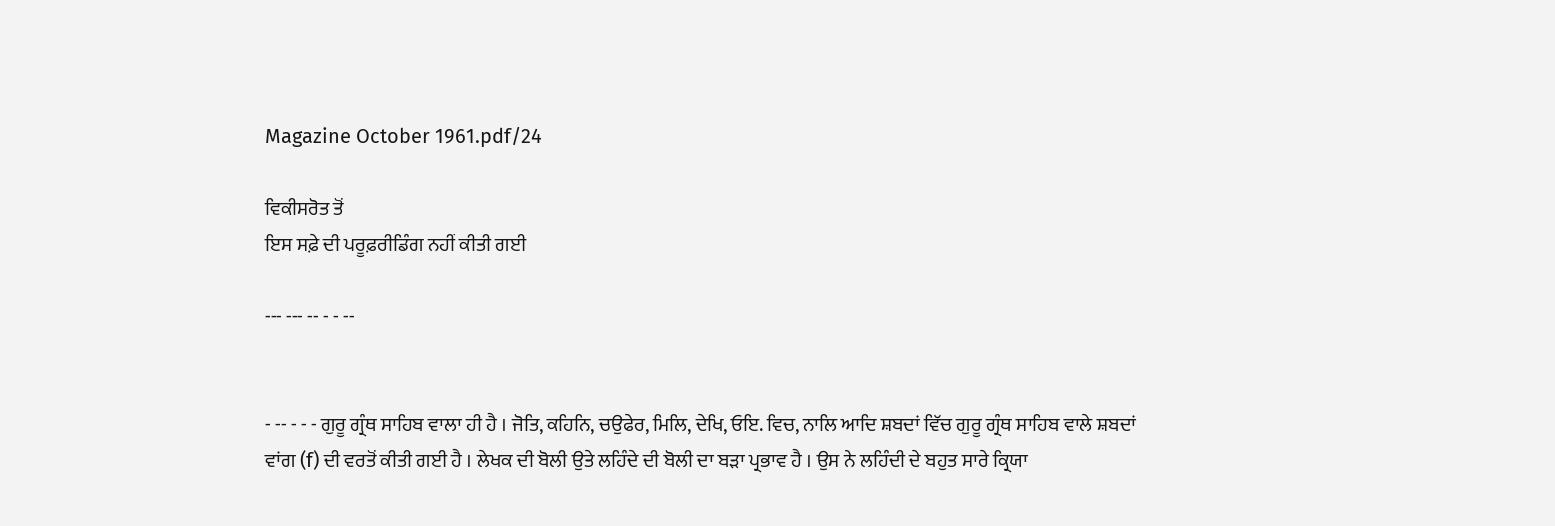Magazine October 1961.pdf/24

ਵਿਕੀਸਰੋਤ ਤੋਂ
ਇਸ ਸਫ਼ੇ ਦੀ ਪਰੂਫ਼ਰੀਡਿੰਗ ਨਹੀਂ ਕੀਤੀ ਗਈ

--- --- -- - - --


- -- - - - ਗੁਰੂ ਗ੍ਰੰਥ ਸਾਹਿਬ ਵਾਲਾ ਹੀ ਹੈ । ਜੋਤਿ, ਕਹਿਨਿ, ਚਉਫੇਰ, ਮਿਲਿ, ਦੇਖਿ, ਓਇ. ਵਿਚ, ਨਾਲਿ ਆਦਿ ਸ਼ਬਦਾਂ ਵਿੱਚ ਗੁਰੂ ਗ੍ਰੰਥ ਸਾਹਿਬ ਵਾਲੇ ਸ਼ਬਦਾਂ ਵਾਂਗ (f) ਦੀ ਵਰਤੋਂ ਕੀਤੀ ਗਈ ਹੈ । ਲੇਖਕ ਦੀ ਬੋਲੀ ਉਤੇ ਲਹਿੰਦੇ ਦੀ ਬੋਲੀ ਦਾ ਬੜਾ ਪ੍ਰਭਾਵ ਹੈ । ਉਸ ਨੇ ਲਹਿੰਦੀ ਦੇ ਬਹੁਤ ਸਾਰੇ ਕ੍ਰਿਯਾ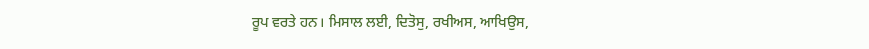ਰੂਪ ਵਰਤੇ ਹਨ। ਮਿਸਾਲ ਲਈ, ਦਿਤੋਸੁ, ਰਖੀਅਸ, ਆਖਿਉਸ,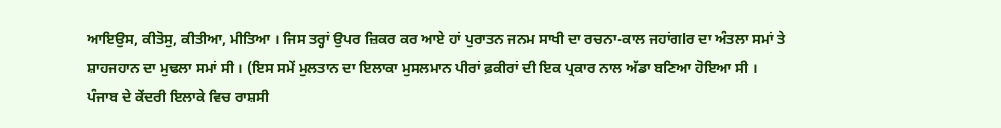ਆਇਉਸ, ਕੀਤੋਸੁ, ਕੀਤੀਆ, ਮੀਤਿਆ । ਜਿਸ ਤਰ੍ਹਾਂ ਉਪਰ ਜ਼ਿਕਰ ਕਰ ਆਏ ਹਾਂ ਪੁਰਾਤਨ ਜਨਮ ਸਾਖੀ ਦਾ ਰਚਨਾ-ਕਾਲ ਜਹਾਂਗlਰ ਦਾ ਅੰਤਲਾ ਸਮਾਂ ਤੇ ਸ਼ਾਹਜਹਾਨ ਦਾ ਮੁਢਲਾ ਸਮਾਂ ਸੀ । (ਇਸ ਸਮੇਂ ਮੁਲਤਾਨ ਦਾ ਇਲਾਕਾ ਮੁਸਲਮਾਨ ਪੀਰਾਂ ਫ਼ਕੀਰਾਂ ਦੀ ਇਕ ਪ੍ਰਕਾਰ ਨਾਲ ਅੱਡਾ ਬਣਿਆ ਹੋਇਆ ਸੀ । ਪੰਜਾਬ ਦੇ ਕੇਂਦਰੀ ਇਲਾਕੇ ਵਿਚ ਰਾਸ਼ਸੀ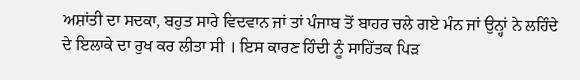ਅਸ਼ਾਂਤੀ ਦਾ ਸਦਕਾ, ਬਹੁਤ ਸਾਰੇ ਵਿਦਵਾਨ ਜਾਂ ਤਾਂ ਪੰਜਾਬ ਤੋਂ ਬਾਹਰ ਚਲੇ ਗਏ ਮੰਨ ਜਾਂ ਉਨ੍ਹਾਂ ਨੇ ਲਹਿੰਦੇ ਦੇ ਇਲਾਕੇ ਦਾ ਰੁਖ ਕਰ ਲੀਤਾ ਸੀ । ਇਸ ਕਾਰਣ ਹਿੰਦੀ ਨੂੰ ਸਾਹਿੱਤਕ ਪਿੜ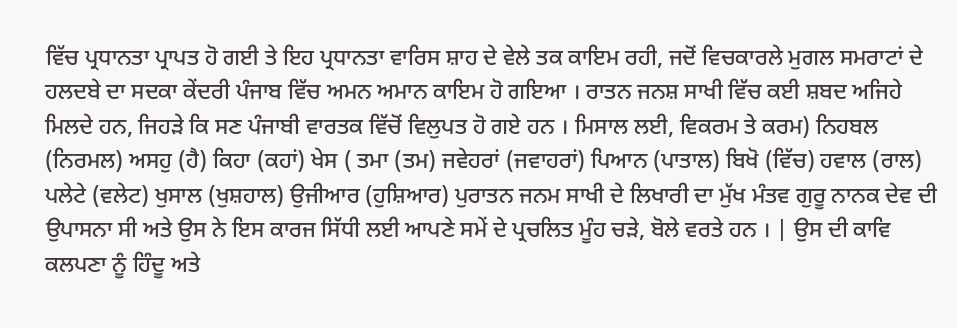ਵਿੱਚ ਪ੍ਰਧਾਨਤਾ ਪ੍ਰਾਪਤ ਹੋ ਗਈ ਤੇ ਇਹ ਪ੍ਰਧਾਨਤਾ ਵਾਰਿਸ ਸ਼ਾਹ ਦੇ ਵੇਲੇ ਤਕ ਕਾਇਮ ਰਹੀ, ਜਦੋਂ ਵਿਚਕਾਰਲੇ ਮੁਗਲ ਸਮਰਾਟਾਂ ਦੇ ਹਲਦਬੇ ਦਾ ਸਦਕਾ ਕੇਂਦਰੀ ਪੰਜਾਬ ਵਿੱਚ ਅਮਨ ਅਮਾਨ ਕਾਇਮ ਹੋ ਗਇਆ । ਰਾਤਨ ਜਨਸ਼ ਸਾਖੀ ਵਿੱਚ ਕਈ ਸ਼ਬਦ ਅਜਿਹੇ ਮਿਲਦੇ ਹਨ, ਜਿਹੜੇ ਕਿ ਸਣ ਪੰਜਾਬੀ ਵਾਰਤਕ ਵਿੱਚੋਂ ਵਿਲੁਪਤ ਹੋ ਗਏ ਹਨ । ਮਿਸਾਲ ਲਈ, ਵਿਕਰਮ ਤੇ ਕਰਮ) ਨਿਹਬਲ (ਨਿਰਮਲ) ਅਸਹੁ (ਹੈ) ਕਿਹਾ (ਕਹਾਂ) ਖੇਸ ( ਤਮਾ (ਤਮ) ਜਵੇਹਰਾਂ (ਜਵਾਹਰਾਂ) ਪਿਆਨ (ਪਾਤਾਲ) ਬਿਖੋ (ਵਿੱਚ) ਹਵਾਲ (ਰਾਲ) ਪਲੇਟੇ (ਵਲੇਟ) ਖੁਸਾਲ (ਖੁਸ਼ਹਾਲ) ਉਜੀਆਰ (ਹੁਸ਼ਿਆਰ) ਪੁਰਾਤਨ ਜਨਮ ਸਾਖੀ ਦੇ ਲਿਖਾਰੀ ਦਾ ਮੁੱਖ ਮੰਤਵ ਗੁਰੂ ਨਾਨਕ ਦੇਵ ਦੀ ਉਪਾਸਨਾ ਸੀ ਅਤੇ ਉਸ ਨੇ ਇਸ ਕਾਰਜ ਸਿੱਧੀ ਲਈ ਆਪਣੇ ਸਮੇਂ ਦੇ ਪ੍ਰਚਲਿਤ ਮੂੰਹ ਚੜੇ, ਬੋਲੇ ਵਰਤੇ ਹਨ । | ਉਸ ਦੀ ਕਾਵਿ ਕਲਪਣਾ ਨੂੰ ਹਿੰਦੂ ਅਤੇ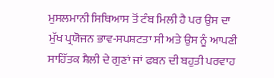ਮੁਸਲਮਾਨੀ ਸਿਥਿਆਸ ਤੋਂ ਟੰਬ ਮਿਲੀ ਹੈ ਪਰ ਉਸ ਦਾ ਮੁੱਖ ਪ੍ਰਯੋਜਨ ਭਾਵ-ਸਪਸ਼ਟਤਾ ਸੀ ਅਤੇ ਉਸ ਨੂੰ ਆਪਣੀ ਸਾਹਿੱਤਕ ਸ਼ੈਲੀ ਦੇ ਗੁਣਾਂ ਜਾਂ ਫਬਨ ਦੀ ਬਹੁਤੀ ਪਰਵਾਹ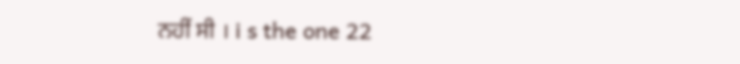ਨਹੀਂ ਸੀ । i s the one 22